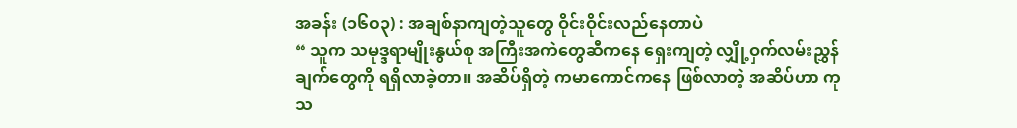အခန်း (၁၆၀၃) : အချစ်နာကျတဲ့သူတွေ ဝိုင်းဝိုင်းလည်နေတာပဲ
“ သူက သမုဒ္ဒရာမျိုးနွယ်စု အကြီးအကဲတွေဆီကနေ ရှေးကျတဲ့ လျှို့ဝှက်လမ်းညွှန်ချက်တွေကို ရရှိလာခဲ့တာ။ အဆိပ်ရှိတဲ့ ကမာကောင်ကနေ ဖြစ်လာတဲ့ အဆိပ်ဟာ ကုသ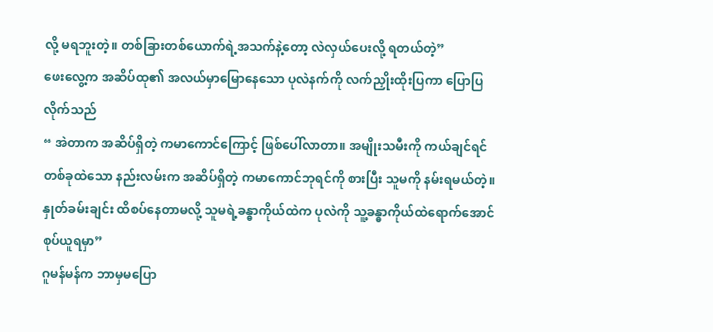လို့ မရဘူးတဲ့။ တစ်ခြားတစ်ယောက်ရဲ့အသက်နဲ့တော့ လဲလှယ်ပေးလို့ ရတယ်တဲ့”
ဖေးလွေ့က အဆိပ်ထု၏ အလယ်မှာမြောနေသော ပုလဲနက်ကို လက်ညှိုးထိုးပြကာ ပြောပြလိုက်သည်
“ အဲတာက အဆိပ်ရှိတဲ့ ကမာကောင်ကြောင့် ဖြစ်ပေါ်လာတာ။ အမျိုးသမီးကို ကယ်ချင်ရင် တစ်ခုထဲသော နည်းလမ်းက အဆိပ်ရှိတဲ့ ကမာကောင်ဘုရင်ကို စားပြီး သူမကို နမ်းရမယ်တဲ့။ နှုတ်ခမ်းချင်း ထိစပ်နေတာမလို့ သူမရဲ့ခန္ဓာကိုယ်ထဲက ပုလဲကို သူ့ခန္ဓာကိုယ်ထဲရောက်အောင် စုပ်ယူရမှာ”
ဂူမန်မန်က ဘာမှမပြော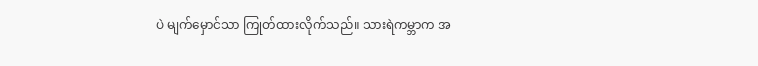ပဲ မျက်မှောင်သာ ကြုတ်ထားလိုက်သည်။ သားရဲကမ္ဘာက အ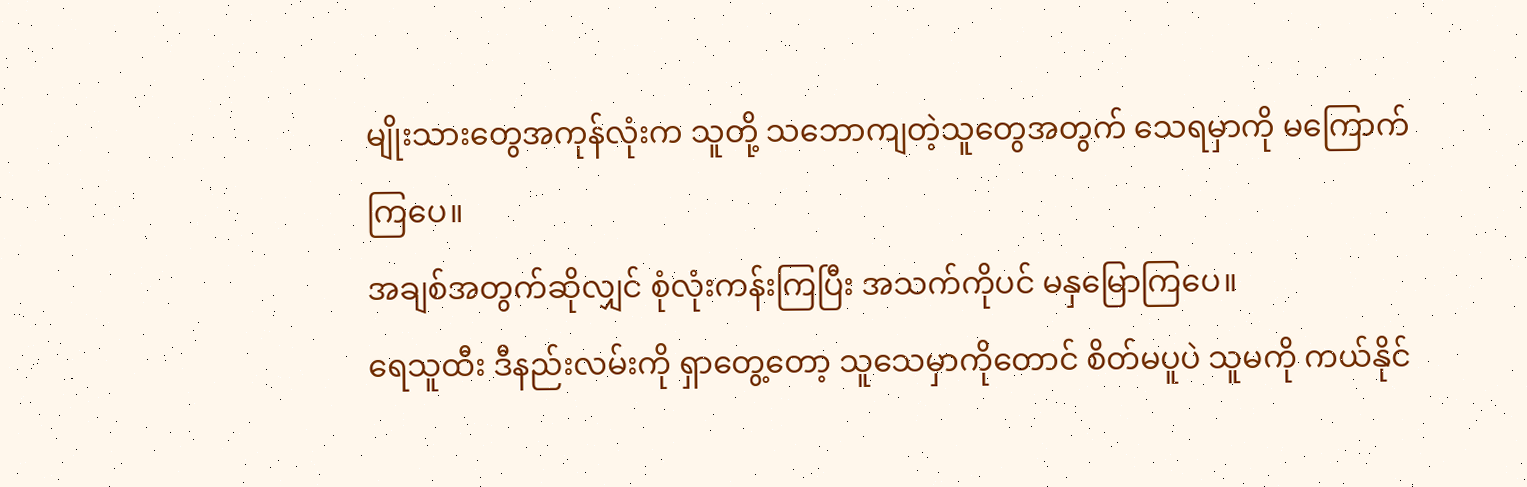မျိုးသားတွေအကုန်လုံးက သူတို့ သဘောကျတဲ့သူတွေအတွက် သေရမှာကို မကြောက်ကြပေ။
အချစ်အတွက်ဆိုလျှင် စုံလုံးကန်းကြပြီး အသက်ကိုပင် မနှမြောကြပေ။
ရေသူထီး ဒီနည်းလမ်းကို ရှာတွေ့တော့ သူသေမှာကိုတောင် စိတ်မပူပဲ သူမကို ကယ်နိုင်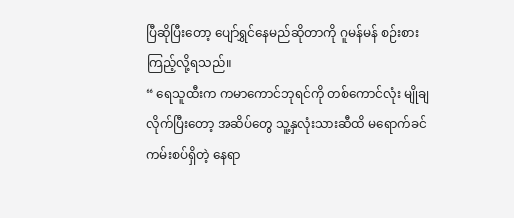ပြီဆိုပြီးတော့ ပျော်ရွှင်နေမည်ဆိုတာကို ဂူမန်မန် စဉ်းစားကြည့်လို့ရသည်။
“ ရေသူထီးက ကမာကောင်ဘုရင်ကို တစ်ကောင်လုံး မျိုချလိုက်ပြီးတော့ အဆိပ်တွေ သူ့နှလုံးသားဆီထိ မရောက်ခင် ကမ်းစပ်ရှိတဲ့ နေရာ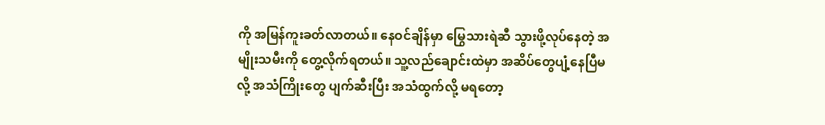ကို အမြန်ကူးခတ်လာတယ်။ နေဝင်ချိန်မှာ မြွေသားရဲဆီ သွားဖို့လုပ်နေတဲ့ အမျိုးသမီးကို တွေ့လိုက်ရတယ်။ သူ့လည်ချောင်းထဲမှာ အဆိပ်တွေပျံ့နေပြီမလို့ အသံကြိုးတွေ ပျက်ဆီးပြီး အသံထွက်လို့ မရတော့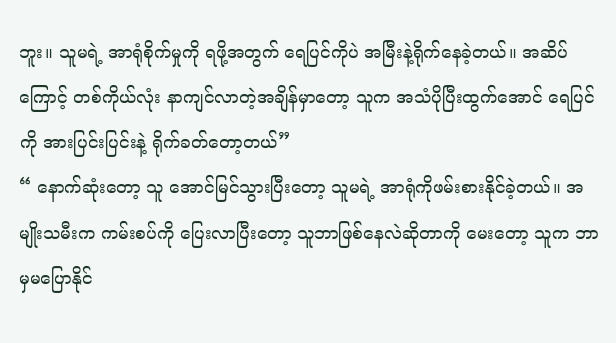ဘူး။ သူမရဲ့ အာရုံစိုက်မှုကို ရဖို့အတွက် ရေပြင်ကိုပဲ အမြီးနဲ့ရိုက်နေခဲ့တယ်။ အဆိပ်ကြောင့် တစ်ကိုယ်လုံး နာကျင်လာတဲ့အချိန်မှာတော့ သူက အသံပိုပြီးထွက်အောင် ရေပြင်ကို အားပြင်းပြင်းနဲ့ ရိုက်ခတ်တော့တယ်”
“ နောက်ဆုံးတော့ သူ အောင်မြင်သွားပြီးတော့ သူမရဲ့ အာရုံကိုဖမ်းစားနိုင်ခဲ့တယ်။ အမျိုးသမီးက ကမ်းစပ်ကို ပြေးလာပြီးတော့ သူဘာဖြစ်နေလဲဆိုတာကို မေးတော့ သူက ဘာမှမပြောနိုင်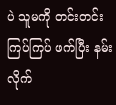ပဲ သူမကို တင်းတင်းကြပ်ကြပ် ဖက်ပြီး နမ်းလိုက်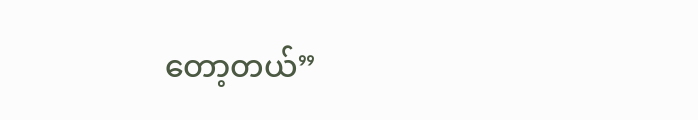တော့တယ်”